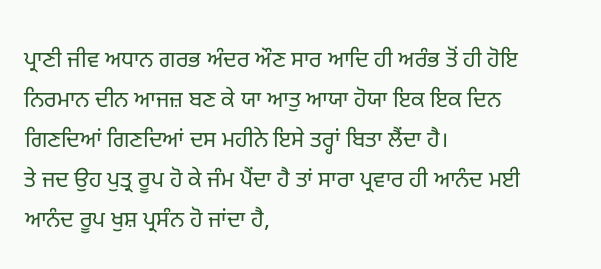ਪ੍ਰਾਣੀ ਜੀਵ ਅਧਾਨ ਗਰਭ ਅੰਦਰ ਔਣ ਸਾਰ ਆਦਿ ਹੀ ਅਰੰਭ ਤੋਂ ਹੀ ਹੋਇ ਨਿਰਮਾਨ ਦੀਨ ਆਜਜ਼ ਬਣ ਕੇ ਯਾ ਆਤੁ ਆਯਾ ਹੋਯਾ ਇਕ ਇਕ ਦਿਨ ਗਿਣਦਿਆਂ ਗਿਣਦਿਆਂ ਦਸ ਮਹੀਨੇ ਇਸੇ ਤਰ੍ਹਾਂ ਬਿਤਾ ਲੈਂਦਾ ਹੈ।
ਤੇ ਜਦ ਉਹ ਪੁਤ੍ਰ ਰੂਪ ਹੋ ਕੇ ਜੰਮ ਪੈਂਦਾ ਹੈ ਤਾਂ ਸਾਰਾ ਪ੍ਰਵਾਰ ਹੀ ਆਨੰਦ ਮਈ ਆਨੰਦ ਰੂਪ ਖੁਸ਼ ਪ੍ਰਸੰਨ ਹੋ ਜਾਂਦਾ ਹੈ,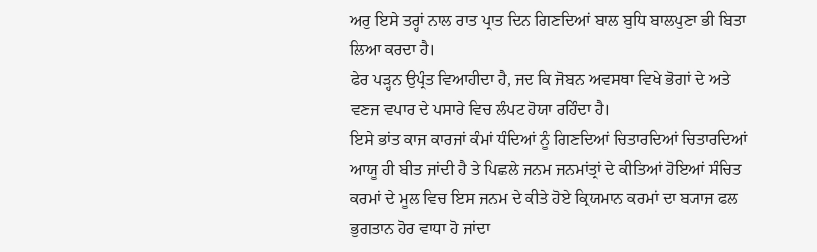ਅਰੁ ਇਸੇ ਤਰ੍ਹਾਂ ਨਾਲ ਰਾਤ ਪ੍ਰਾਤ ਦਿਨ ਗਿਣਦਿਆਂ ਬਾਲ ਬੁਧਿ ਬਾਲਪੁਣਾ ਭੀ ਬਿਤਾ ਲਿਆ ਕਰਦਾ ਹੈ।
ਫੇਰ ਪੜ੍ਹਨ ਉਪ੍ਰੰਤ ਵਿਆਹੀਦਾ ਹੈ, ਜਦ ਕਿ ਜੋਬਨ ਅਵਸਥਾ ਵਿਖੇ ਭੋਗਾਂ ਦੇ ਅਤੇ ਵਣਜ ਵਪਾਰ ਦੇ ਪਸਾਰੇ ਵਿਚ ਲੰਪਟ ਹੋਯਾ ਰਹਿੰਦਾ ਹੈ।
ਇਸੇ ਭਾਂਤ ਕਾਜ ਕਾਰਜਾਂ ਕੰਮਾਂ ਧੰਦਿਆਂ ਨੂੰ ਗਿਣਦਿਆਂ ਚਿਤਾਰਦਿਆਂ ਚਿਤਾਰਦਿਆਂ ਆਯੂ ਹੀ ਬੀਤ ਜਾਂਦੀ ਹੈ ਤੇ ਪਿਛਲੇ ਜਨਮ ਜਨਮਾਂਤ੍ਰਾਂ ਦੇ ਕੀਤਿਆਂ ਹੋਇਆਂ ਸੰਚਿਤ ਕਰਮਾਂ ਦੇ ਮੂਲ ਵਿਚ ਇਸ ਜਨਮ ਦੇ ਕੀਤੇ ਹੋਏ ਕ੍ਰਿਯਮਾਨ ਕਰਮਾਂ ਦਾ ਬ੍ਯਾਜ ਫਲ ਭੁਗਤਾਨ ਹੋਰ ਵਾਧਾ ਹੋ ਜਾਂਦਾ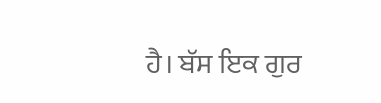ਹੈ। ਬੱਸ ਇਕ ਗੁਰ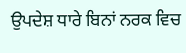ਉਪਦੇਸ਼ ਧਾਰੇ ਬਿਨਾਂ ਨਰਕ ਵਿਚ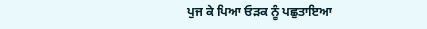ਪੁਜ ਕੇ ਪਿਆ ਓੜਕ ਨੂੰ ਪਛੁਤਾਇਆ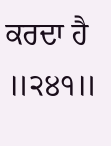ਕਰਦਾ ਹੈ ॥੨੪੧॥